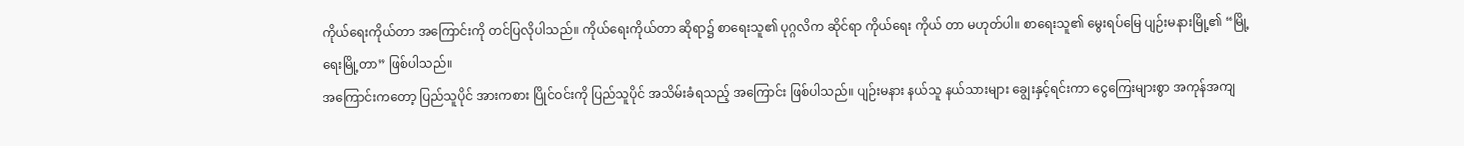ကိုယ်ရေးကိုယ်တာ အကြောင်းကို တင်ပြလိုပါသည်။ ကိုယ်ရေးကိုယ်တာ ဆိုရာ၌ စာရေးသူ၏ ပုဂ္ဂလိက ဆိုင်ရာ ကိုယ်ရေး ကိုယ် တာ မဟုတ်ပါ။ စာရေးသူ၏ မွေးရပ်မြေ ပျဉ်းမနားမြို့၏ “မြို့ရေးမြို့တာ” ဖြစ်ပါသည်။
အကြောင်းကတော့ ပြည်သူပိုင် အားကစား ပြိုင်ဝင်းကို ပြည်သူပိုင် အသိမ်းခံရသည့် အကြောင်း ဖြစ်ပါသည်။ ပျဉ်းမနား နယ်သူ နယ်သားများ ချွေးနှင့်ရင်းကာ ငွေကြေးများစွာ အကုန်အကျ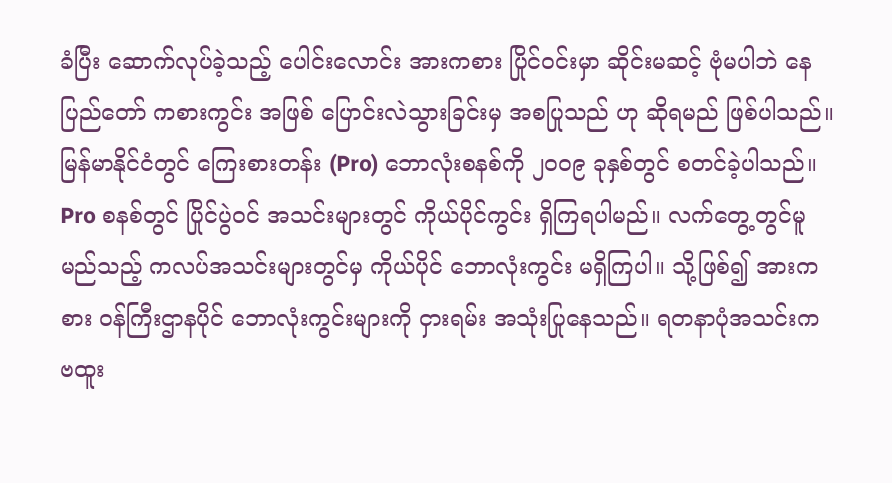ခံပြီး ဆောက်လုပ်ခဲ့သည့် ပေါင်းလောင်း အားကစား ပြိုင်ဝင်းမှာ ဆိုင်းမဆင့် ဗုံမပါဘဲ နေပြည်တော် ကစားကွင်း အဖြစ် ပြောင်းလဲသွားခြင်းမှ အစပြုသည် ဟု ဆိုရမည် ဖြစ်ပါသည်။
မြန်မာနိုင်ငံတွင် ကြေးစားတန်း (Pro) ဘောလုံးစနစ်ကို ၂၀၀၉ ခုနှစ်တွင် စတင်ခဲ့ပါသည်။ Pro စနစ်တွင် ပြိုင်ပွဲဝင် အသင်းများတွင် ကိုယ်ပိုင်ကွင်း ရှိကြရပါမည်။ လက်တွေ့တွင်မူ မည်သည့် ကလပ်အသင်းများတွင်မှ ကိုယ်ပိုင် ဘောလုံးကွင်း မရှိကြပါ။ သို့ဖြစ်၍ အားကစား ဝန်ကြီးဌာနပိုင် ဘောလုံးကွင်းများကို ငှားရမ်း အသုံးပြုနေသည်။ ရတနာပုံအသင်းက ဗထူး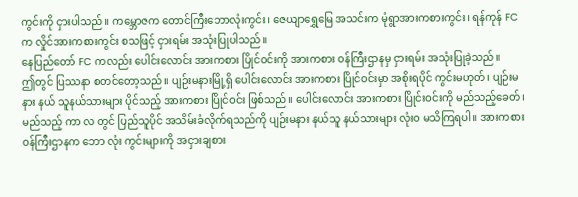ကွင်းကို ငှားပါသည်။ ကမ္ဘောဇက တောင်ကြီးဘောလုံးကွင်း၊ ဇေယျာရွှေမြေ အသင်းက မုံရွာအားကစားကွင်း၊ ရန်ကုန် FC က လှိုင်အားကစားကွင်း စသဖြင့် ငှားရမ်း အသုံးပြုပါသည်။
နေပြည်တော် FC ကလည်း ပေါင်းလောင်း အားကစား ပြိုင်ဝင်းကို အားကစား ဝန်ကြီးဌာနမှ ငှားရမ်း အသုံးပြုခဲ့သည်။
ဤတွင် ပြဿနာ စတင်တော့သည်။ ပျဉ်းမနားမြို့ရှိ ပေါင်းလောင်း အားကစား ပြိုင်ဝင်းမှာ အစိုးရပိုင် ကွင်းမဟုတ်၊ ပျဉ်းမနား နယ် သူနယ်သားများ ပိုင်သည့် အားကစား ပြိုင်ဝင်း ဖြစ်သည်။ ပေါင်းလောင်း အားကစား ပြိုင်းဝင်းကို မည်သည့်ခေတ်၊ မည်သည့် ကာ လ တွင် ပြည်သူပိုင် အသိမ်းခံလိုက်ရသည်ကို ပျဉ်းမနား နယ်သူ နယ်သားများ လုံး၀ မသိကြရပါ။ အားကစား ဝန်ကြီးဌာနက ဘော လုံး ကွင်းများကို အငှားချစား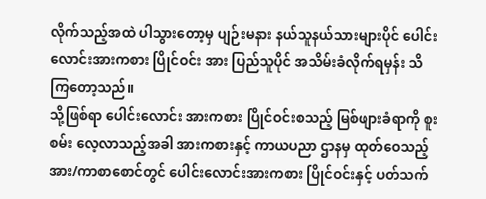လိုက်သည့်အထဲ ပါသွားတော့မှ ပျဉ်းမနား နယ်သူနယ်သားများပိုင် ပေါင်းလောင်းအားကစား ပြိုင်ဝင်း အား ပြည်သူပိုင် အသိမ်းခံလိုက်ရမှန်း သိကြတော့သည်။
သို့ဖြစ်ရာ ပေါင်းလောင်း အားကစား ပြိုင်ဝင်းစသည့် မြစ်ဖျားခံရာကို စူးစမ်း လေ့လာသည့်အခါ အားကစားနှင့် ကာယပညာ ဌာနမှ ထုတ်ဝေသည့် အား/ကာစာစောင်တွင် ပေါင်းလောင်းအားကစား ပြိုင်ဝင်းနှင့် ပတ်သက်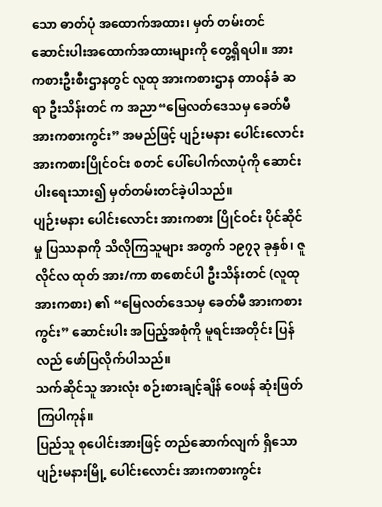သော ဓာတ်ပုံ အထောက်အထား၊ မှတ် တမ်းတင် ဆောင်းပါးအထောက်အထားများကို တွေ့ရှိရပါ။ အားကစားဦးစီးဌာနတွင် လူထု အားကစားဌာန တာဝန်ခံ ဆရာ ဦးသိန်းတင် က အညာ“မြေလတ်ဒေသမှ ခေတ်မီအားကစားကွင်း” အမည်ဖြင့် ပျဉ်းမနား ပေါင်းလောင်း အားကစားပြိုင်ဝင်း စတင် ပေါ်ပေါက်လာပုံကို ဆောင်းပါးရေးသား၍ မှတ်တမ်းတင်ခဲ့ပါသည်။
ပျဉ်းမနား ပေါင်းလောင်း အားကစား ပြိုင်ဝင်း ပိုင်ဆိုင်မှု ပြဿနာကို သိလိုကြသူများ အတွက် ၁၉၇၃ ခုနှစ်၊ ဇူလိုင်လ ထုတ် အား/ကာ စာစောင်ပါ ဦးသိန်းတင် (လူထုအားကစား) ၏ “မြေလတ်ဒေသမှ ခေတ်မီ အားကစားကွင်း” ဆောင်းပါး အပြည့်အစုံကို မူရင်းအတိုင်း ပြန်လည် ဖော်ပြလိုက်ပါသည်။
သက်ဆိုင်သူ အားလုံး စဉ်းစားချင့်ချိန် ဝေဖန် ဆုံးဖြတ်ကြပါကုန်။
ပြည်သူ စုပေါင်းအားဖြင့် တည်ဆောက်လျက် ရှိသော ပျဉ်းမနားမြို့ ပေါင်းလောင်း အားကစားကွင်း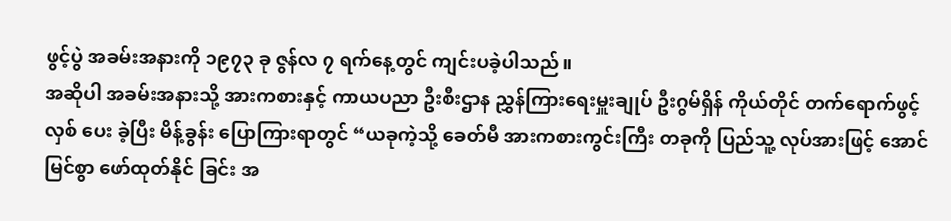ဖွင့်ပွဲ အခမ်းအနားကို ၁၉၇၃ ခု ဇွန်လ ၇ ရက်နေ့တွင် ကျင်းပခဲ့ပါသည်။
အဆိုပါ အခမ်းအနားသို့ အားကစားနှင့် ကာယပညာ ဦးစီးဌာန ညွှန်ကြားရေးမှူးချုပ် ဦးဂွမ်ရှိန် ကိုယ်တိုင် တက်ရောက်ဖွင့်လှစ် ပေး ခဲ့ပြီး မိန့်ခွန်း ပြောကြားရာတွင် “ယခုကဲ့သို့ ခေတ်မီ အားကစားကွင်းကြီး တခုကို ပြည်သူ့ လုပ်အားဖြင့် အောင်မြင်စွာ ဖော်ထုတ်နိုင် ခြင်း အ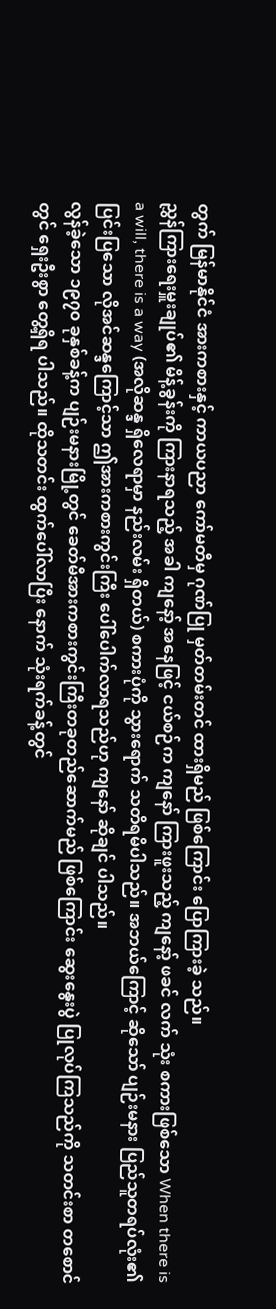တွက် မြန်မာနိုင်ငံ အားကစားနှင့် ကာယပညာ ကော်မတီမှ ဂုဏ်ပြု မှတ်တမ်းတင် ထားရှိမည် ဖြစ်ကြောင်း ပြောကြားခဲ့ သည်။
ညွှန်ကြားရေးမှူးချုပ်၏ မိန့်ခွန်းကို ကြားနာရသည့် အခါ ကျနော့် အနေဖြင့် ငယ်စဉ်က ကျနော် ကြားဖူးသည့် ကျနော့် ဖခင် လက် သုံး စကားဖြစ်သော When there is a will, there is a way (အလိုဆန္ဒ ရှိလေရာမှာ နည်းလမ်း ရှိတယ်) စကားပုံကို သွားရောက် သတိရမိပါသည်။ အဘယ်ကြောင့် ဆိုသော် ပျဉ်းမနား ပြည်သူတရပ်လုံး၏ ပြင်းပြသော လိုအင်ဆန္ဒကြောင့်သာ ဤအားကစားကွင်းကြီး ပေါ်ပေါက်လာရသည်ဟု ကျနော် ဆိုချင် ပါသည်။
လွန်ခဲ့သော ၁၉၇၀ ခုနှစ်ခန့်က ပျဉ်းမနားမြို့တွင် ခေတ်မီအားကစားကွင်းကြီးတခုတည်ဆောက်မည် ဖြစ်ကြောင်း ဆွေးနွေးပွဲ ပြုလုပ်ကြသည်ကို သတင်းစာ တစောင်တွင် ရှေးဦးစွာ တွေ့ရှိရ ပါသည်။ ထိုသတင်း ထွက်ပေါ်လာပြီး နောက် သုံးရက်ခန့်တွင်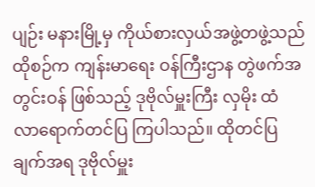ပျဉ်း မနားမြို့မှ ကိုယ်စားလှယ်အဖွဲ့တဖွဲ့သည် ထိုစဉ်က ကျန်းမာရေး ဝန်ကြီးဌာန တွဲဖက်အတွင်းဝန် ဖြစ်သည့် ဒုဗိုလ်မှူးကြီး လှမိုး ထံ လာရောက်တင်ပြ ကြပါသည်။ ထိုတင်ပြ ချက်အရ ဒုဗိုလ်မှူး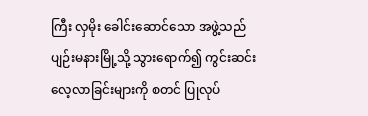ကြီး လှမိုး ခေါင်းဆောင်သော အဖွဲ့သည် ပျဉ်းမနားမြို့သို့ သွားရောက်၍ ကွင်းဆင်း လေ့လာခြင်းများကို စတင် ပြုလုပ်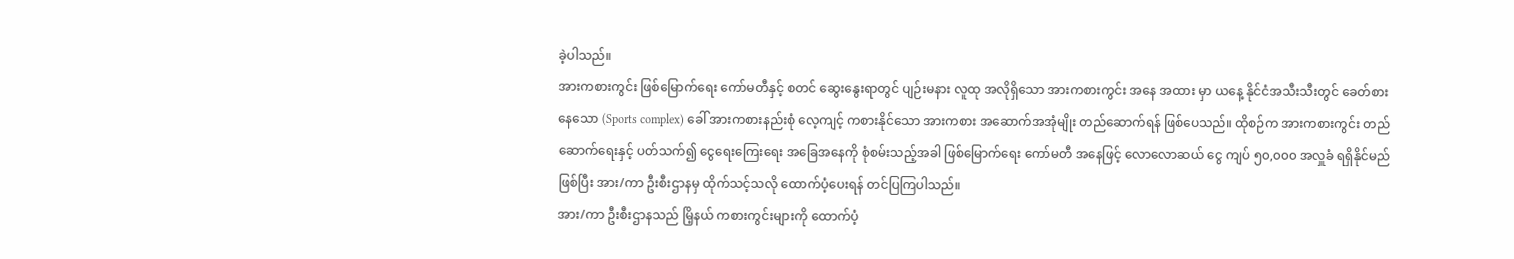ခဲ့ပါသည်။
အားကစားကွင်း ဖြစ်မြောက်ရေး ကော်မတီနှင့် စတင် ဆွေးနွေးရာတွင် ပျဉ်းမနား လူထု အလိုရှိသော အားကစားကွင်း အနေ အထား မှာ ယနေ့ နိုင်ငံအသီးသီးတွင် ခေတ်စားနေသော (Sports complex) ခေါ် အားကစားနည်းစုံ လေ့ကျင့် ကစားနိုင်သော အားကစား အဆောက်အအုံမျိုး တည်ဆောက်ရန် ဖြစ်ပေသည်။ ထိုစဉ်က အားကစားကွင်း တည်ဆောက်ရေးနှင့် ပတ်သက်၍ ငွေရေးကြေးရေး အခြေအနေကို စုံစမ်းသည့်အခါ ဖြစ်မြောက်ရေး ကော်မတီ အနေဖြင့် လောလောဆယ် ငွေ ကျပ် ၅၀,၀၀၀ အလှူခံ ရရှိနိုင်မည် ဖြစ်ပြီး အား/ကာ ဦးစီးဌာနမှ ထိုက်သင့်သလို ထောက်ပံ့ပေးရန် တင်ပြကြပါသည်။
အား/ကာ ဦးစီးဌာနသည် မြိ့နယ် ကစားကွင်းများကို ထောက်ပံ့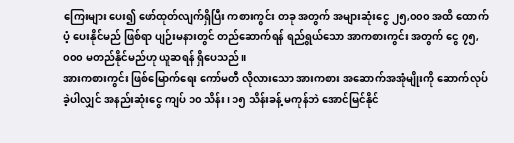ကြေးများ ပေး၍ ဖော်ထုတ်လျက်ရှိပြီး ကစားကွင်း တခု အတွက် အများဆုံးငွေ ၂၅,၀၀၀ အထိ ထောက်ပံ့ ပေးနိုင်မည် ဖြစ်ရာ ပျဉ်းမနားတွင် တည်ဆောက်ရန် ရည်ရွယ်သော အာကစားကွင်း အတွက် ငွေ ၇၅,၀၀၀ မတည်နိုင်မည်ဟု ယူဆရန် ရှိပေသည်။
အားကစားကွင်း ဖြစ်မြောက်ရေး ကော်မတီ လိုလားသော အားကစား အဆောက်အအုံမျိုးကို ဆောက်လုပ်ခဲ့ပါလျှင် အနည်းဆုံးငွေ ကျပ် ၁၀ သိန်း၊ ၁၅ သိန်းခန့် မကုန်ဘဲ အောင်မြင်နိုင်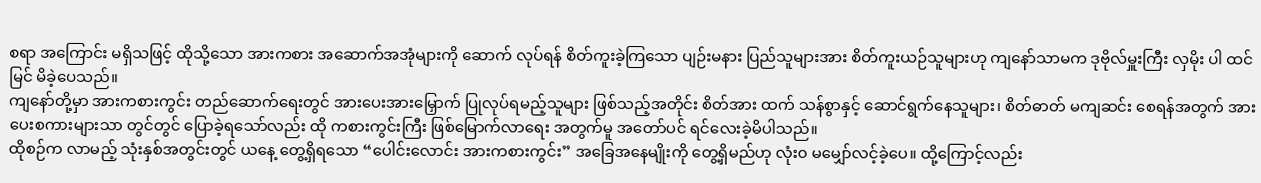စရာ အကြောင်း မရှိသဖြင့် ထိုသို့သော အားကစား အဆောက်အအုံများကို ဆောက် လုပ်ရန် စိတ်ကူးခဲ့ကြသော ပျဉ်းမနား ပြည်သူများအား စိတ်ကူးယဉ်သူများဟု ကျနော်သာမက ဒုဗိုလ်မှူးကြီး လှမိုး ပါ ထင်မြင် မိခဲ့ပေသည်။
ကျနော်တို့မှာ အားကစားကွင်း တည်ဆောက်ရေးတွင် အားပေးအားမြှောက် ပြုလုပ်ရမည့်သူများ ဖြစ်သည့်အတိုင်း စိတ်အား ထက် သန်စွာနှင့် ဆောင်ရွက်နေသူများ၊ စိတ်ဓာတ် မကျဆင်း စေရန်အတွက် အားပေးစကားများသာ တွင်တွင် ပြောခဲ့ရသော်လည်း ထို ကစားကွင်းကြီး ဖြစ်မြောက်လာရေး အတွက်မူ အတော်ပင် ရင်လေးခဲ့မိပါသည်။
ထိုစဉ်က လာမည့် သုံးနှစ်အတွင်းတွင် ယနေ့ တွေ့ရှိရသော “ပေါင်းလောင်း အားကစားကွင်း” အခြေအနေမျိုးကို တွေ့ရှိမည်ဟု လုံး၀ မမျှော်လင့်ခဲ့ပေ။ ထို့ကြောင့်လည်း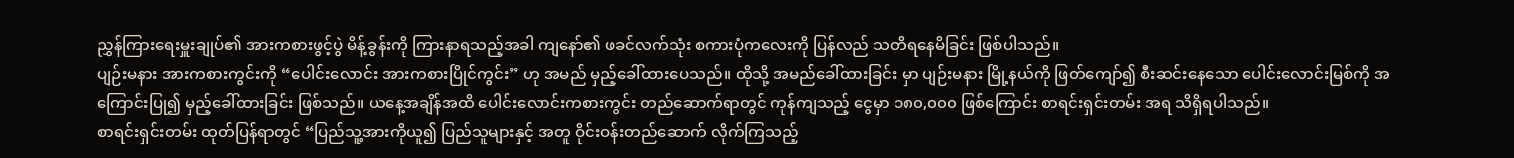ညွှန်ကြားရေးမှူးချုပ်၏ အားကစားဖွင့်ပွဲ မိန့်ခွန်းကို ကြားနာရသည့်အခါ ကျနော်၏ ဖခင်လက်သုံး စကားပုံကလေးကို ပြန်လည် သတိရနေမိခြင်း ဖြစ်ပါသည်။
ပျဉ်းမနား အားကစားကွင်းကို “ပေါင်းလောင်း အားကစားပြိုင်ကွင်း” ဟု အမည် မှည့်ခေါ်ထားပေသည်။ ထိုသို့ အမည်ခေါ်ထားခြင်း မှာ ပျဉ်းမနား မြို့နယ်ကို ဖြတ်ကျော်၍ စီးဆင်းနေသော ပေါင်းလောင်းမြစ်ကို အကြောင်းပြု၍ မှည့်ခေါ်ထားခြင်း ဖြစ်သည်။ ယနေ့အချိန်အထိ ပေါင်းလောင်းကစားကွင်း တည်ဆောက်ရာတွင် ကုန်ကျသည့် ငွေမှာ ၁၈၀,၀၀၀ ဖြစ်ကြောင်း စာရင်းရှင်းတမ်း အရ သိရှိရပါသည်။
စာရင်းရှင်းတမ်း ထုတ်ပြန်ရာတွင် “ပြည်သူ့အားကိုယူ၍ ပြည်သူများနှင့် အတူ ဝိုင်းဝန်းတည်ဆောက် လိုက်ကြသည့်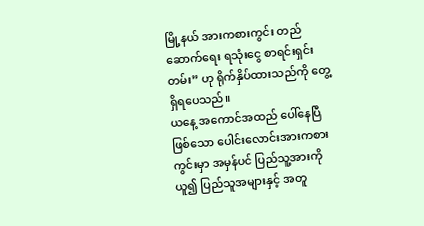မြို့နယ် အားကစားကွင်း တည်ဆောက်ရေး ရသုံးငွေ စာရင်းရှင်းတမ်း” ဟု ရိုက်နှိပ်ထားသည်ကို တွေ့ရှိရပေသည်။
ယနေ့ အကောင်အထည် ပေါ်နေပြီဖြစ်သော ပေါင်းလောင်းအားကစားကွင်းမှာ အမှန်ပင် ပြည်သူ့အားကိုယူ၍ ပြည်သူအများနှင့် အတူ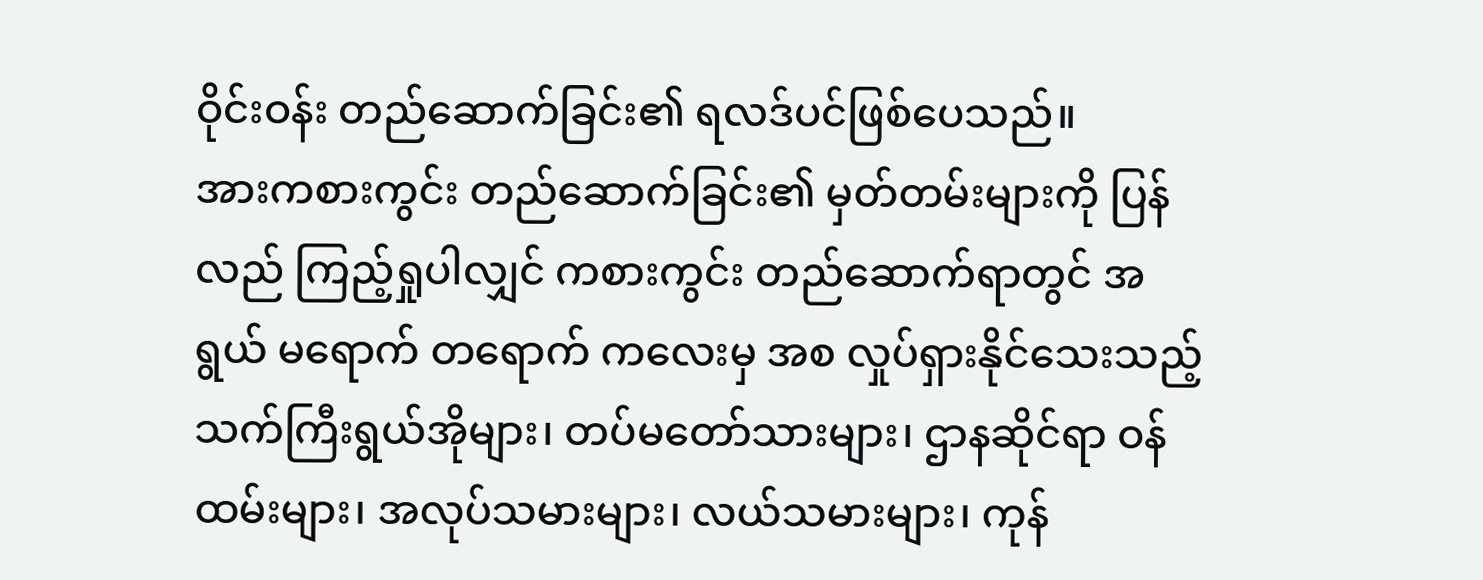ဝိုင်းဝန်း တည်ဆောက်ခြင်း၏ ရလဒ်ပင်ဖြစ်ပေသည်။
အားကစားကွင်း တည်ဆောက်ခြင်း၏ မှတ်တမ်းများကို ပြန်လည် ကြည့်ရှုပါလျှင် ကစားကွင်း တည်ဆောက်ရာတွင် အရွယ် မရောက် တရောက် ကလေးမှ အစ လှုပ်ရှားနိုင်သေးသည့် သက်ကြီးရွယ်အိုများ၊ တပ်မတော်သားများ၊ ဌာနဆိုင်ရာ ဝန်ထမ်းများ၊ အလုပ်သမားများ၊ လယ်သမားများ၊ ကုန်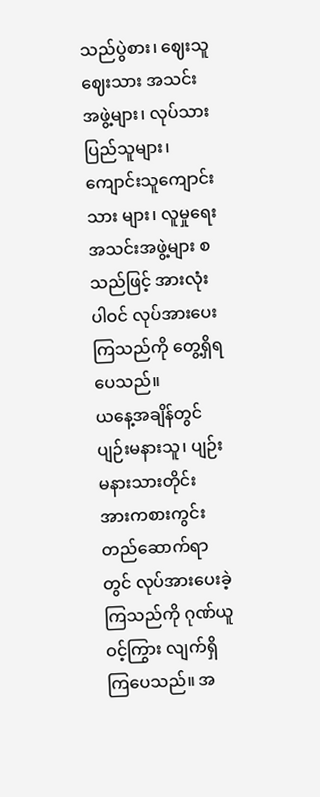သည်ပွဲစား၊ ဈေးသူဈေးသား အသင်းအဖွဲ့များ၊ လုပ်သားပြည်သူများ၊ ကျောင်းသူကျောင်း သား များ၊ လူမှုရေး အသင်းအဖွဲ့များ စသည်ဖြင့် အားလုံးပါဝင် လုပ်အားပေးကြသည်ကို တွေ့ရှိရပေသည်။
ယနေ့အချိန်တွင် ပျဉ်းမနားသူ၊ ပျဉ်းမနားသားတိုင်း အားကစားကွင်း တည်ဆောက်ရာတွင် လုပ်အားပေးခဲ့ကြသည်ကို ဂုဏ်ယူ ဝင့်ကြွား လျက်ရှိကြပေသည်။ အ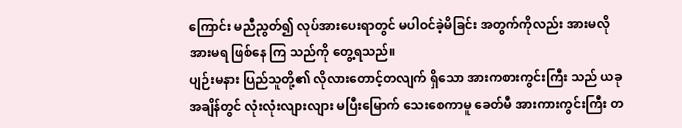ကြောင်း မညီညွတ်၍ လုပ်အားပေးရာတွင် မပါဝင်ခဲ့မိခြင်း အတွက်ကိုလည်း အားမလိုအားမရ ဖြစ်နေ ကြ သည်ကို တွေ့ရသည်။
ပျဉ်းမနား ပြည်သူတို့၏ လိုလားတောင့်တလျက် ရှိသော အားကစားကွင်းကြီး သည် ယခုအချိန်တွင် လုံးလုံးလျားလျား မပြီးမြောက် သေးစေကာမူ ခေတ်မီ အားကားကွင်းကြီး တ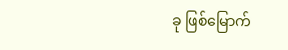ခု ဖြစ်မြောက်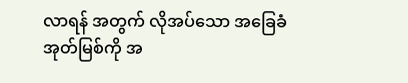လာရန် အတွက် လိုအပ်သော အခြေခံ အုတ်မြစ်ကို အ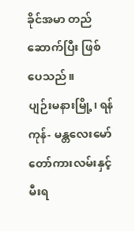ခိုင်အမာ တည်ဆောက်ပြီး ဖြစ်ပေသည်။
ပျဉ်းမနားမြို့၊ ရန်ကုန်- မန္တလေးမော်တော်ကားလမ်းနှင့် မီးရ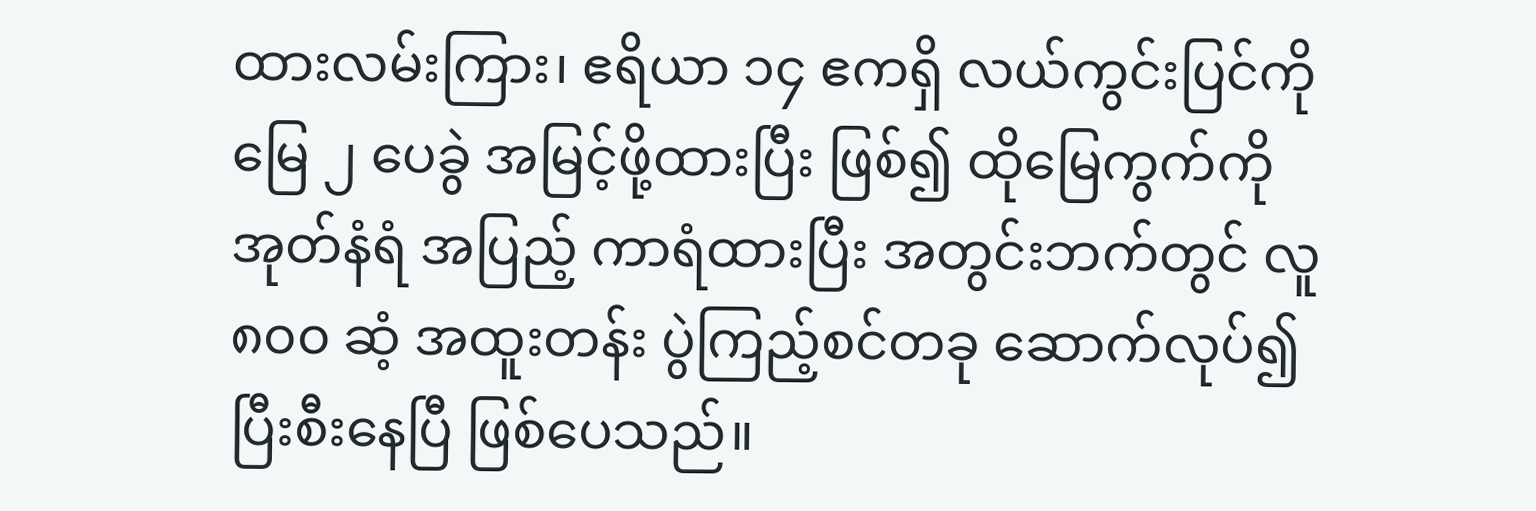ထားလမ်းကြား၊ ဧရိယာ ၁၄ ဧကရှိ လယ်ကွင်းပြင်ကို မြေ ၂ ပေခွဲ အမြင့်ဖို့ထားပြီး ဖြစ်၍ ထိုမြေကွက်ကို အုတ်နံရံ အပြည့် ကာရံထားပြီး အတွင်းဘက်တွင် လူ ၈၀၀ ဆံ့ အထူးတန်း ပွဲကြည့်စင်တခု ဆောက်လုပ်၍ ပြီးစီးနေပြီ ဖြစ်ပေသည်။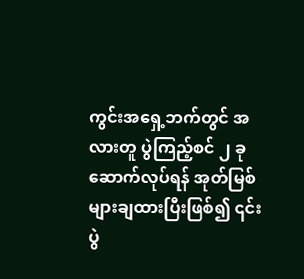ကွင်းအရှေ့ဘက်တွင် အလားတူ ပွဲကြည့်စင် ၂ ခုဆောက်လုပ်ရန် အုတ်မြစ်များချထားပြီးဖြစ်၍ ၎င်းပွဲ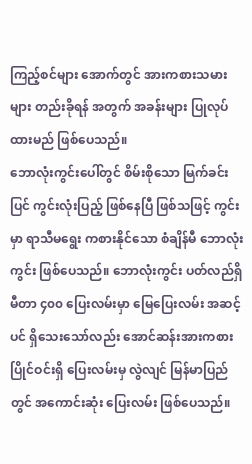ကြည့်စင်များ အောက်တွင် အားကစားသမားများ တည်းခိုရန် အတွက် အခန်းများ ပြုလုပ်ထားမည် ဖြစ်ပေသည်။
ဘောလုံးကွင်းပေါ်တွင် စိမ်းစိုသော မြက်ခင်းပြင် ကွင်းလုံးပြည့် ဖြစ်နေပြီ ဖြစ်သဖြင့် ကွင်းမှာ ရာသီမရွေး ကစားနိုင်သော စံချိန်မီ ဘောလုံးကွင်း ဖြစ်ပေသည်။ ဘောလုံးကွင်း ပတ်လည်ရှိ မီတာ ၄၀၀ ပြေးလမ်းမှာ မြေပြေးလမ်း အဆင့်ပင် ရှိသေးသော်လည်း အောင်ဆန်းအားကစား ပြိုင်ဝင်းရှိ ပြေးလမ်းမှ လွဲလျင် မြန်မာပြည်တွင် အကောင်းဆုံး ပြေးလမ်း ဖြစ်ပေသည်။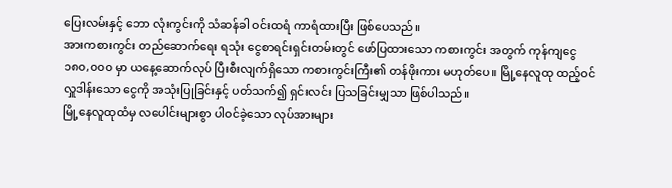ပြေးလမ်းနှင့် ဘော လုံးကွင်းကို သံဆန်ခါ ဝင်းထရံ ကာရံထားပြီး ဖြစ်ပေသည်။
အားကစားကွင်း တည်ဆောက်ရေး ရသုံး ငွေစာရင်းရှင်းတမ်းတွင် ဖော်ပြထားသော ကစားကွင်း အတွက် ကုန်ကျငွေ ၁၈၀,၀၀၀ မှာ ယနေ့ဆောက်လုပ် ပြီးစီးလျက်ရှိသော ကစားကွင်းကြီး၏ တန်ဖိုးကား မဟုတ်ပေ။ မြို့နေလူထု ထည့်ဝင်လှူဒါန်းသော ငွေကို အသုံးပြုခြင်းနှင့် ပတ်သက်၍ ရှင်းလင်း ပြသခြင်းမျှသာ ဖြစ်ပါသည်။
မြို့နေလူထုထံမှ လပေါင်းများစွာ ပါဝင်ခဲ့သော လုပ်အားများ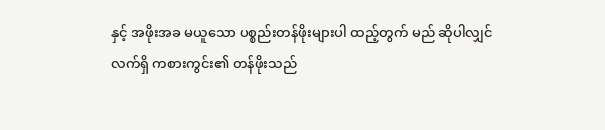နှင့် အဖိုးအခ မယူသော ပစ္စည်းတန်ဖိုးများပါ ထည့်တွက် မည် ဆိုပါလျှင် လက်ရှိ ကစားကွင်း၏ တန်ဖိုးသည်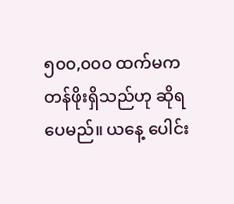၅၀၀,၀၀၀ ထက်မက တန်ဖိုးရှိသည်ဟု ဆိုရပေမည်။ ယနေ့ ပေါင်း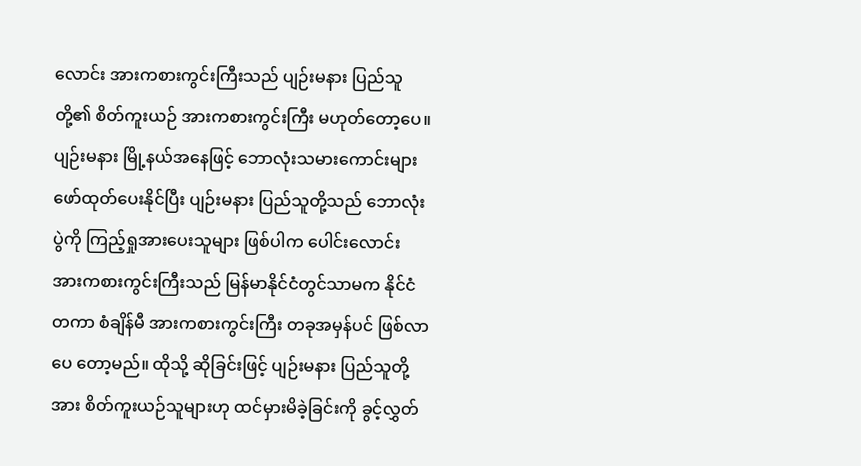လောင်း အားကစားကွင်းကြီးသည် ပျဉ်းမနား ပြည်သူတို့၏ စိတ်ကူးယဉ် အားကစားကွင်းကြီး မဟုတ်တော့ပေ။
ပျဉ်းမနား မြို့နယ်အနေဖြင့် ဘောလုံးသမားကောင်းများ ဖော်ထုတ်ပေးနိုင်ပြီး ပျဉ်းမနား ပြည်သူတို့သည် ဘောလုံးပွဲကို ကြည့်ရှုအားပေးသူများ ဖြစ်ပါက ပေါင်းလောင်း အားကစားကွင်းကြီးသည် မြန်မာနိုင်ငံတွင်သာမက နိုင်ငံတကာ စံချိန်မီ အားကစားကွင်းကြီး တခုအမှန်ပင် ဖြစ်လာပေ တော့မည်။ ထိုသို့ ဆိုခြင်းဖြင့် ပျဉ်းမနား ပြည်သူတို့အား စိတ်ကူးယဉ်သူများဟု ထင်မှားမိခဲ့ခြင်းကို ခွင့်လွှတ်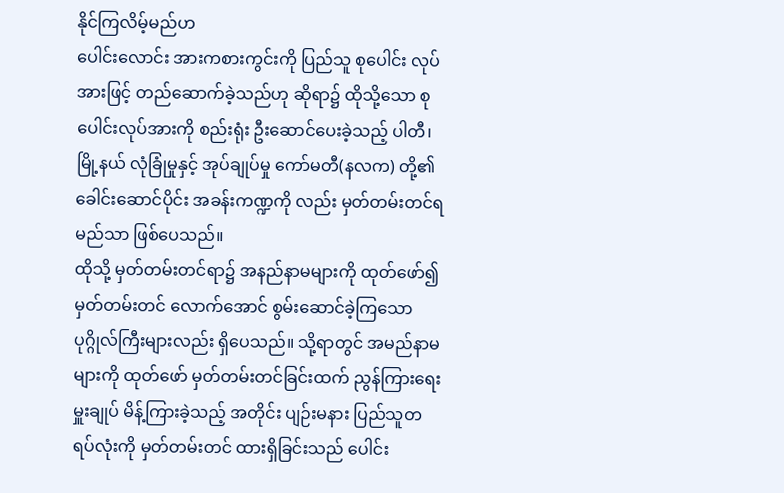နိုင်ကြလိမ့်မည်ဟ
ပေါင်းလောင်း အားကစားကွင်းကို ပြည်သူ စုပေါင်း လုပ်အားဖြင့် တည်ဆောက်ခဲ့သည်ဟု ဆိုရာ၌ ထိုသို့သော စုပေါင်းလုပ်အားကို စည်းရုံး ဦးဆောင်ပေးခဲ့သည့် ပါတီ၊ မြို့နယ် လုံခြုံမှုနှင့် အုပ်ချုပ်မှု ကော်မတီ(နလက) တို့၏ ခေါင်းဆောင်ပိုင်း အခန်းကဏ္ဍကို လည်း မှတ်တမ်းတင်ရမည်သာ ဖြစ်ပေသည်။
ထိုသို့ မှတ်တမ်းတင်ရာ၌ အနည်နာမများကို ထုတ်ဖော်၍ မှတ်တမ်းတင် လောက်အောင် စွမ်းဆောင်ခဲ့ကြသော ပုဂ္ဂိုလ်ကြီးများလည်း ရှိပေသည်။ သို့ရာတွင် အမည်နာမများကို ထုတ်ဖော် မှတ်တမ်းတင်ခြင်းထက် ညွန်ကြားရေးမှူးချုပ် မိန့်ကြားခဲ့သည့် အတိုင်း ပျဉ်းမနား ပြည်သူတရပ်လုံးကို မှတ်တမ်းတင် ထားရှိခြင်းသည် ပေါင်း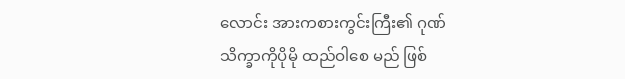လောင်း အားကစားကွင်းကြီး၏ ဂုဏ်သိက္ခာကိုပိုမို ထည်ဝါစေ မည် ဖြစ်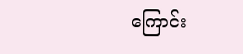ကြောင်း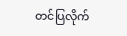တင်ပြလိုက်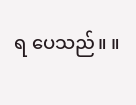ရ ပေသည်။ ။